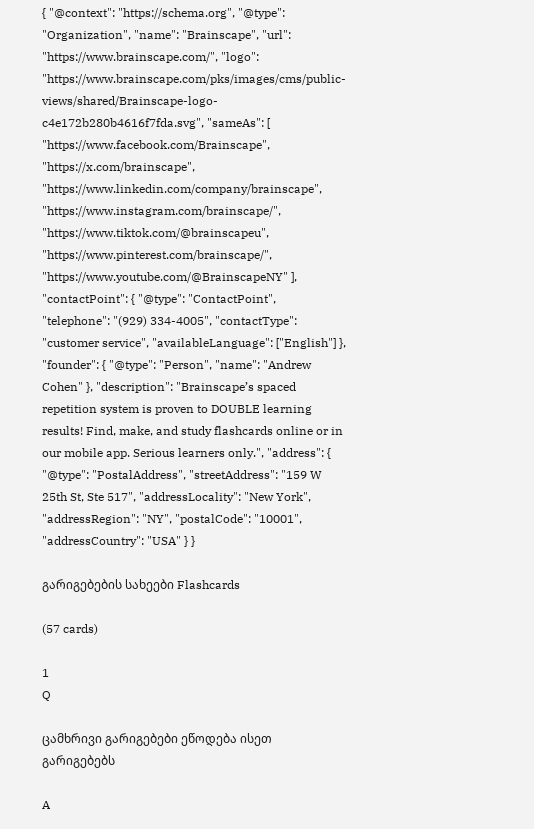{ "@context": "https://schema.org", "@type": "Organization", "name": "Brainscape", "url": "https://www.brainscape.com/", "logo": "https://www.brainscape.com/pks/images/cms/public-views/shared/Brainscape-logo-c4e172b280b4616f7fda.svg", "sameAs": [ "https://www.facebook.com/Brainscape", "https://x.com/brainscape", "https://www.linkedin.com/company/brainscape", "https://www.instagram.com/brainscape/", "https://www.tiktok.com/@brainscapeu", "https://www.pinterest.com/brainscape/", "https://www.youtube.com/@BrainscapeNY" ], "contactPoint": { "@type": "ContactPoint", "telephone": "(929) 334-4005", "contactType": "customer service", "availableLanguage": ["English"] }, "founder": { "@type": "Person", "name": "Andrew Cohen" }, "description": "Brainscape’s spaced repetition system is proven to DOUBLE learning results! Find, make, and study flashcards online or in our mobile app. Serious learners only.", "address": { "@type": "PostalAddress", "streetAddress": "159 W 25th St, Ste 517", "addressLocality": "New York", "addressRegion": "NY", "postalCode": "10001", "addressCountry": "USA" } }

გარიგებების სახეები Flashcards

(57 cards)

1
Q

ცამხრივი გარიგებები ეწოდება ისეთ გარიგებებს

A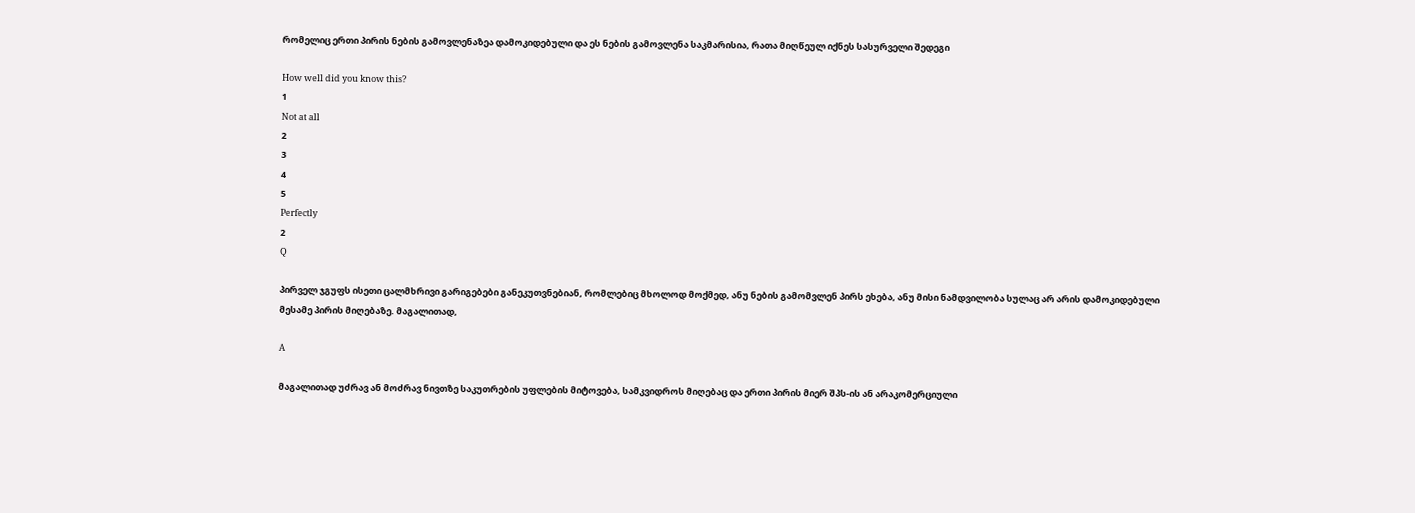რომელიც ერთი პირის ნების გამოვლენაზეა დამოკიდებული და ეს ნების გამოვლენა საკმარისია, რათა მიღწეულ იქნეს სასურველი შედეგი

How well did you know this?
1
Not at all
2
3
4
5
Perfectly
2
Q

პირველ ჯგუფს ისეთი ცალმხრივი გარიგებები განეკუთვნებიან, რომლებიც მხოლოდ მოქმედ, ანუ ნების გამომვლენ პირს ეხება, ანუ მისი ნამდვილობა სულაც არ არის დამოკიდებული მესამე პირის მიღებაზე. მაგალითად,

A

მაგალითად უძრავ ან მოძრავ ნივთზე საკუთრების უფლების მიტოვება, სამკვიდროს მიღებაც და ერთი პირის მიერ შპს-ის ან არაკომერციული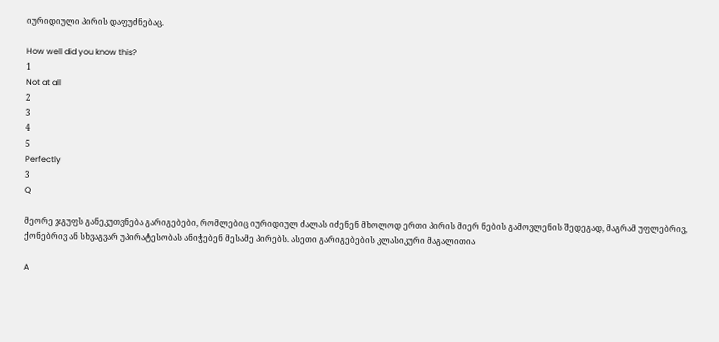იურიდიული პირის დაფუძნებაც.

How well did you know this?
1
Not at all
2
3
4
5
Perfectly
3
Q

მეორე ჯგუფს განეკუთვნება გარიგებები, რომლებიც იურიდიულ ძალას იძენენ მხოლოდ ერთი პირის მიერ ნების გამოვლენის შედეგად, მაგრამ უფლებრივ, ქონებრივ ან სხვაგვარ უპირატესობას ანიჭებენ მესამე პირებს. ასეთი გარიგებების კლასიკური მაგალითია

A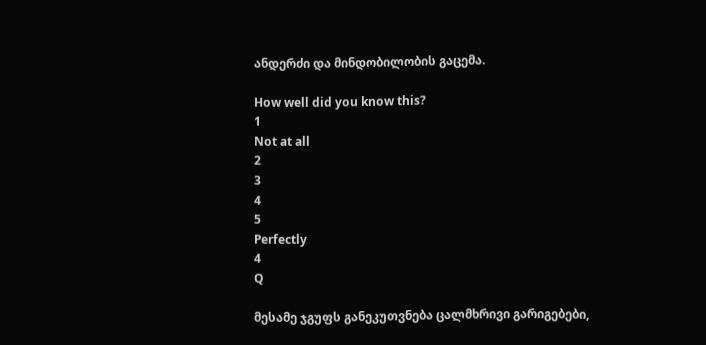ანდერძი და მინდობილობის გაცემა.

How well did you know this?
1
Not at all
2
3
4
5
Perfectly
4
Q

მესამე ჯგუფს განეკუთვნება ცალმხრივი გარიგებები,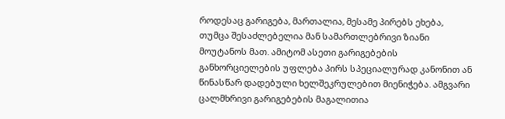როდესაც გარიგება, მართალია, მესამე პირებს ეხება, თუმცა შესაძლებელია მან სამართლებრივი ზიანი მოუტანოს მათ. ამიტომ ასეთი გარიგებების განხორციელების უფლება პირს სპეციალურად კანონით ან წინასწარ დადებული ხელშეკრულებით მიენიჭება. ამგვარი ცალმხრივი გარიგებების მაგალითია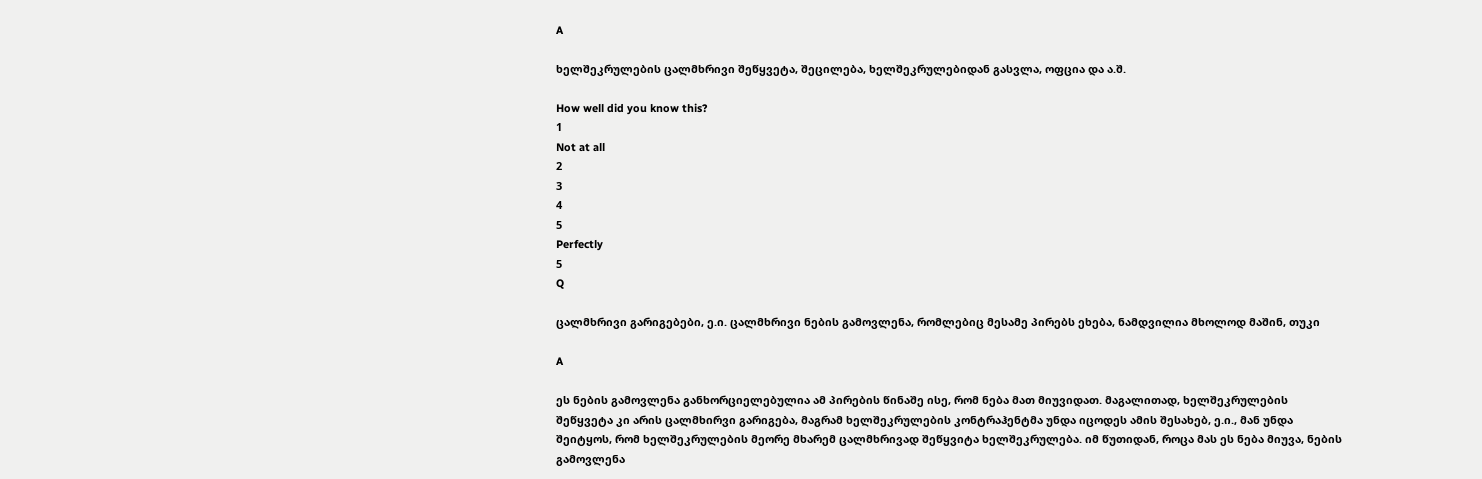A

ხელშეკრულების ცალმხრივი შეწყვეტა, შეცილება, ხელშეკრულებიდან გასვლა, ოფცია და ა.შ.

How well did you know this?
1
Not at all
2
3
4
5
Perfectly
5
Q

ცალმხრივი გარიგებები, ე.ი. ცალმხრივი ნების გამოვლენა, რომლებიც მესამე პირებს ეხება, ნამდვილია მხოლოდ მაშინ, თუკი

A

ეს ნების გამოვლენა განხორციელებულია ამ პირების წინაშე ისე, რომ ნება მათ მიუვიდათ. მაგალითად, ხელშეკრულების შეწყვეტა კი არის ცალმხირვი გარიგება, მაგრამ ხელშეკრულების კონტრაჰენტმა უნდა იცოდეს ამის შესახებ, ე.ი., მან უნდა შეიტყოს, რომ ხელშეკრულების მეორე მხარემ ცალმხრივად შეწყვიტა ხელშეკრულება. იმ წუთიდან, როცა მას ეს ნება მიუვა, ნების გამოვლენა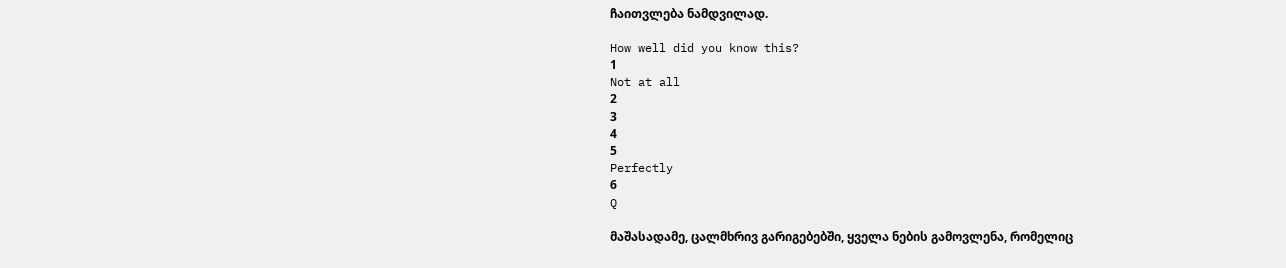ჩაითვლება ნამდვილად.

How well did you know this?
1
Not at all
2
3
4
5
Perfectly
6
Q

მაშასადამე, ცალმხრივ გარიგებებში, ყველა ნების გამოვლენა, რომელიც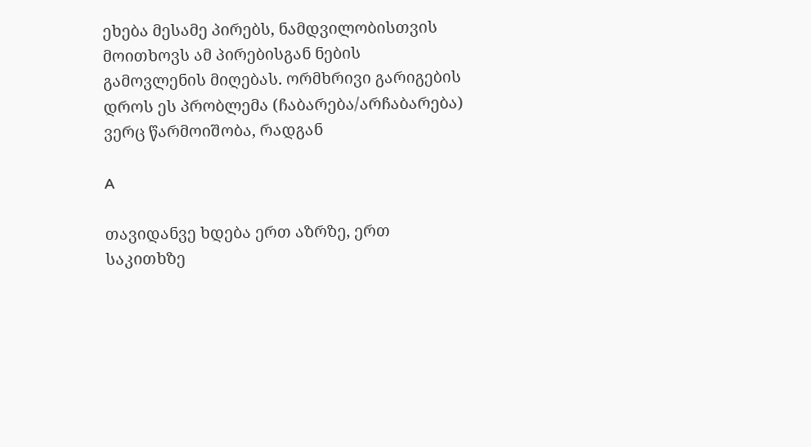ეხება მესამე პირებს, ნამდვილობისთვის მოითხოვს ამ პირებისგან ნების გამოვლენის მიღებას. ორმხრივი გარიგების დროს ეს პრობლემა (ჩაბარება/არჩაბარება) ვერც წარმოიშობა, რადგან

A

თავიდანვე ხდება ერთ აზრზე, ერთ საკითხზე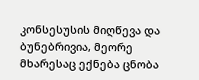კონსესუსის მიღწევა და ბუნებრივია, მეორე მხარესაც ექნება ცნობა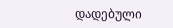დადებული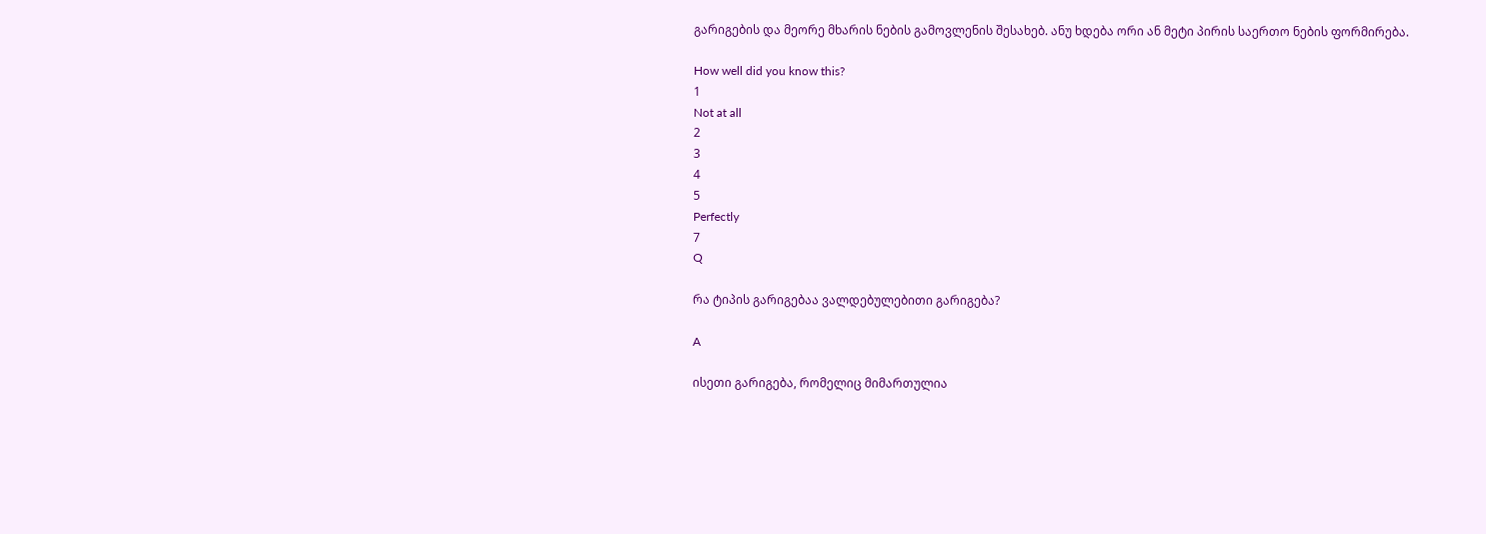გარიგების და მეორე მხარის ნების გამოვლენის შესახებ. ანუ ხდება ორი ან მეტი პირის საერთო ნების ფორმირება.

How well did you know this?
1
Not at all
2
3
4
5
Perfectly
7
Q

რა ტიპის გარიგებაა ვალდებულებითი გარიგება?

A

ისეთი გარიგება, რომელიც მიმართულია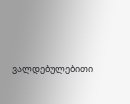ვალდებულებითი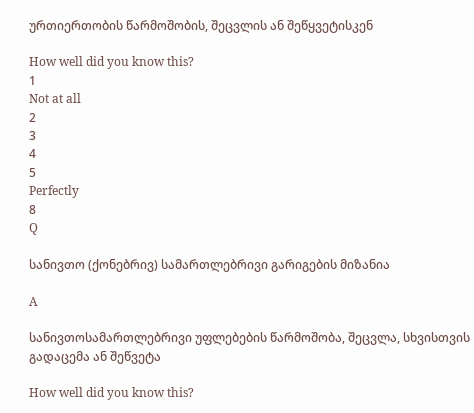ურთიერთობის წარმოშობის, შეცვლის ან შეწყვეტისკენ

How well did you know this?
1
Not at all
2
3
4
5
Perfectly
8
Q

სანივთო (ქონებრივ) სამართლებრივი გარიგების მიზანია

A

სანივთოსამართლებრივი უფლებების წარმოშობა, შეცვლა, სხვისთვის გადაცემა ან შეწვეტა

How well did you know this?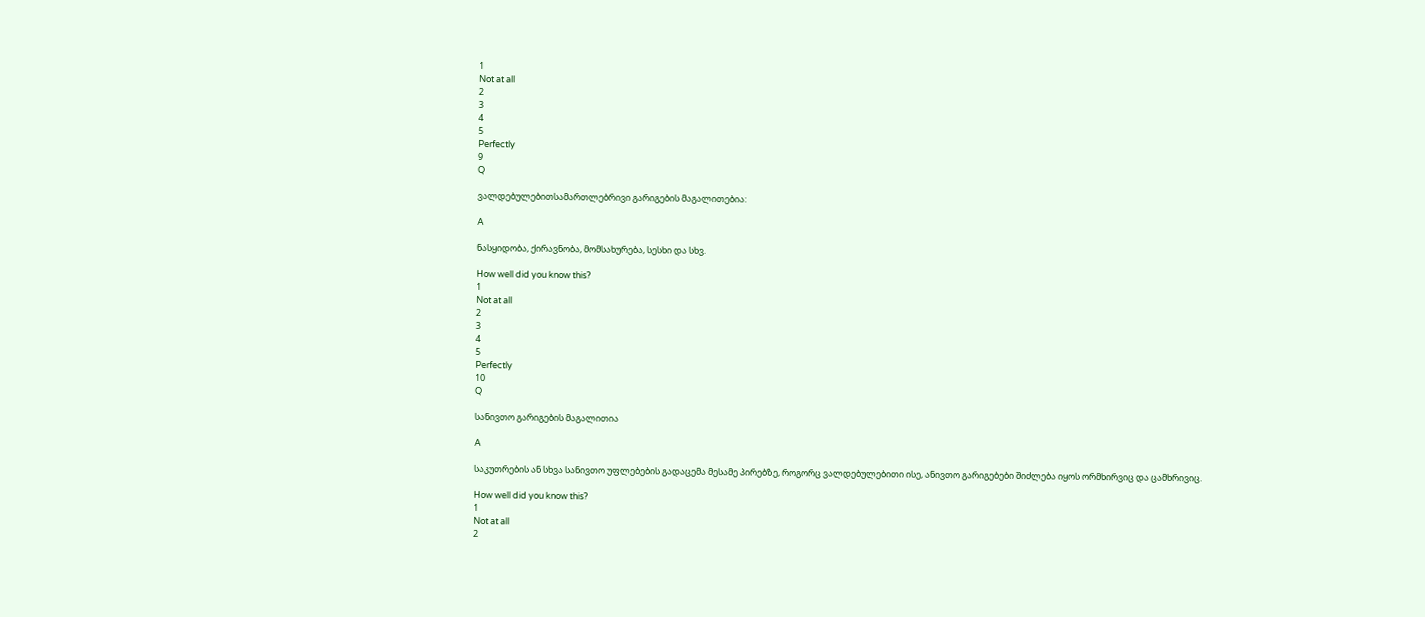1
Not at all
2
3
4
5
Perfectly
9
Q

ვალდებულებითსამართლებრივი გარიგების მაგალითებია:

A

ნასყიდობა, ქირავნობა, მომსახურება, სესხი და სხვ.

How well did you know this?
1
Not at all
2
3
4
5
Perfectly
10
Q

სანივთო გარიგების მაგალითია

A

საკუთრების ან სხვა სანივთო უფლებების გადაცემა მესამე პირებზე, როგორც ვალდებულებითი ისე, ანივთო გარიგებები შიძლება იყოს ორმხირვიც და ცამხრივიც.

How well did you know this?
1
Not at all
2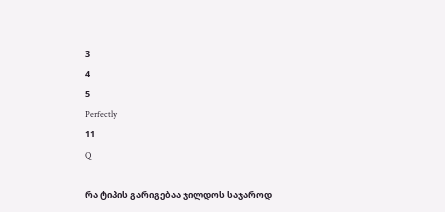3
4
5
Perfectly
11
Q

რა ტიპის გარიგებაა ჯილდოს საჯაროდ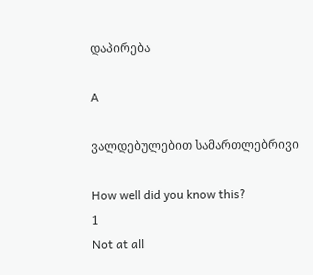დაპირება

A

ვალდებულებით სამართლებრივი

How well did you know this?
1
Not at all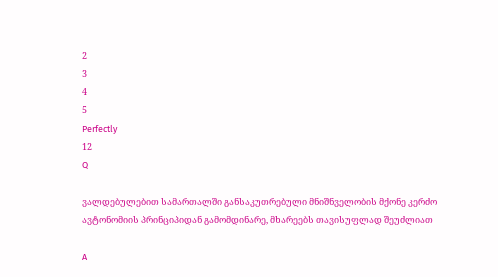2
3
4
5
Perfectly
12
Q

ვალდებულებით სამართალში განსაკუთრებული მნიშნველობის მქონე კერძო ავტონომიის პრინციპიდან გამომდინარე, მხარეებს თავისუფლად შეუძლიათ

A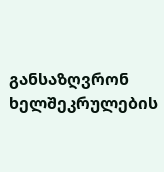განსაზღვრონ ხელშეკრულების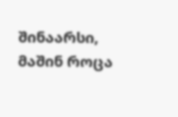შინაარსი, მაშინ როცა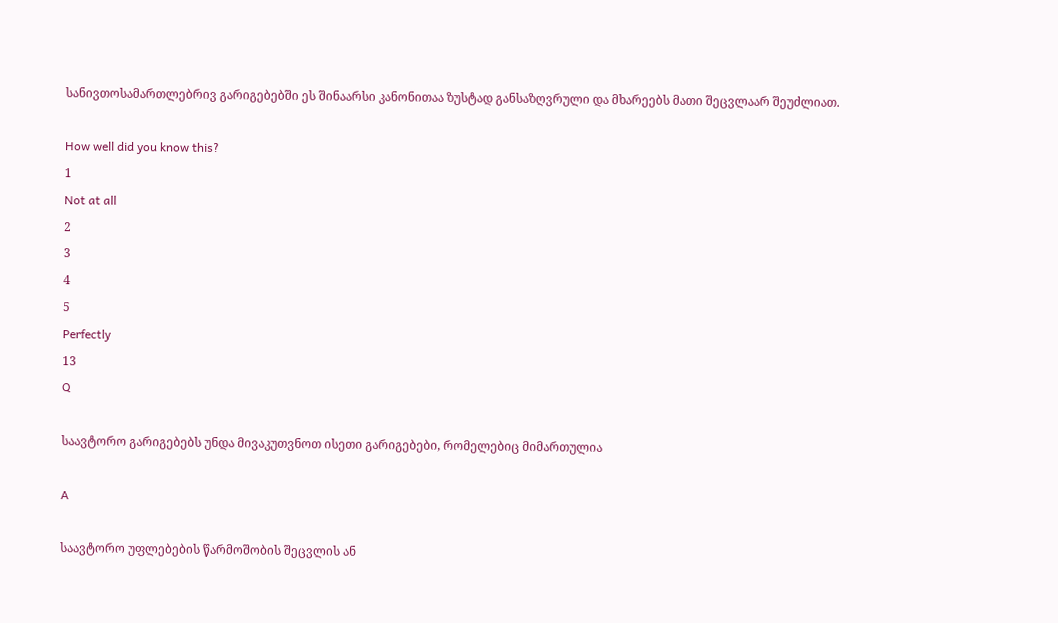სანივთოსამართლებრივ გარიგებებში ეს შინაარსი კანონითაა ზუსტად განსაზღვრული და მხარეებს მათი შეცვლაარ შეუძლიათ.

How well did you know this?
1
Not at all
2
3
4
5
Perfectly
13
Q

საავტორო გარიგებებს უნდა მივაკუთვნოთ ისეთი გარიგებები, რომელებიც მიმართულია

A

საავტორო უფლებების წარმოშობის შეცვლის ან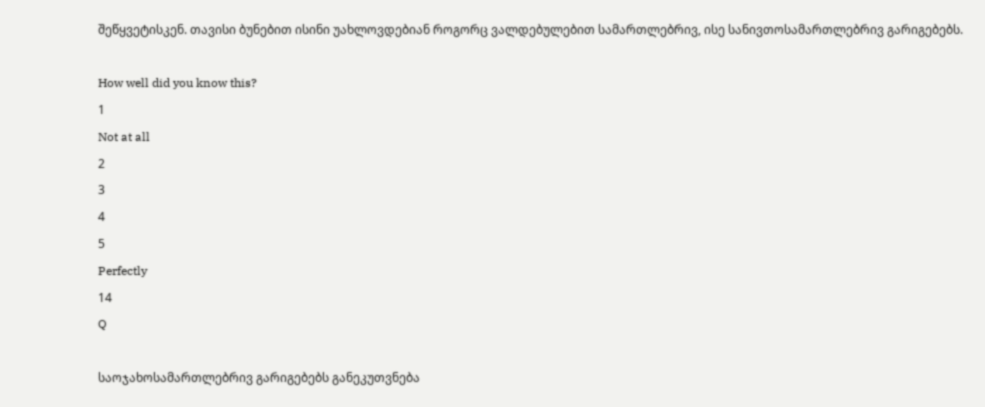შეწყვეტისკენ. თავისი ბუნებით ისინი უახლოვდებიან როგორც ვალდებულებით სამართლებრივ, ისე სანივთოსამართლებრივ გარიგებებს.

How well did you know this?
1
Not at all
2
3
4
5
Perfectly
14
Q

საოჯახოსამართლებრივ გარიგებებს განეკუთვნება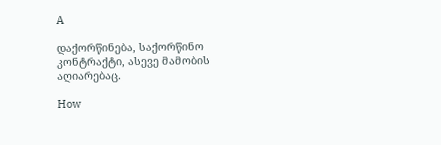A

დაქორწინება, საქორწინო კონტრაქტი, ასევე მამობის აღიარებაც.

How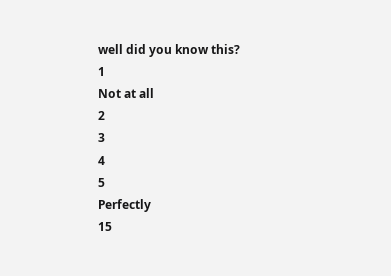well did you know this?
1
Not at all
2
3
4
5
Perfectly
15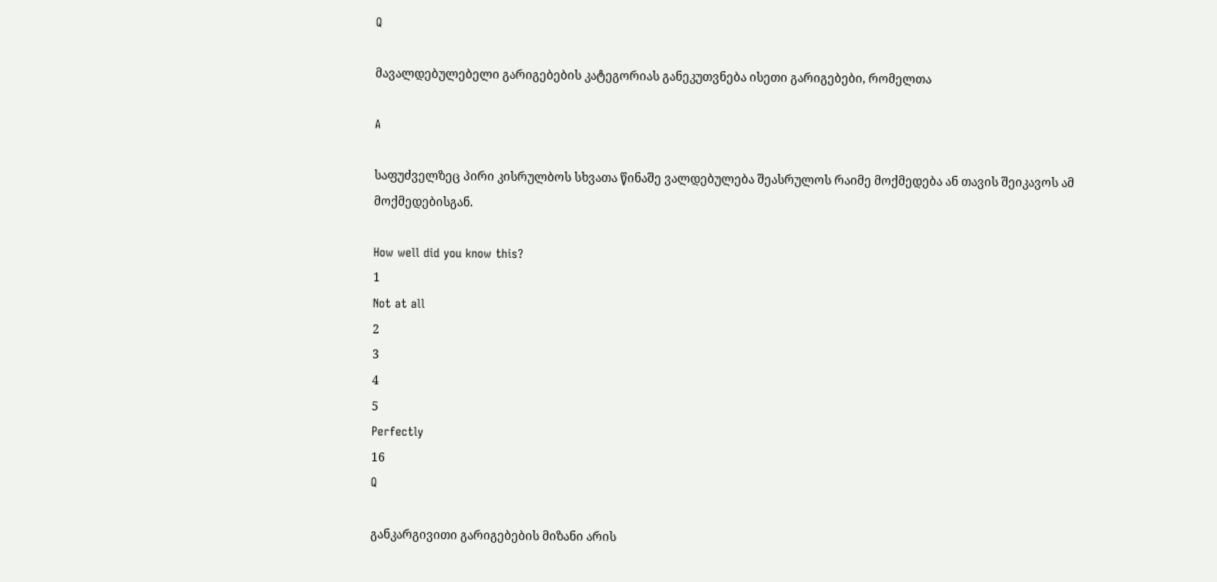Q

მავალდებულებელი გარიგებების კატეგორიას განეკუთვნება ისეთი გარიგებები, რომელთა

A

საფუძველზეც პირი კისრულბოს სხვათა წინაშე ვალდებულება შეასრულოს რაიმე მოქმედება ან თავის შეიკავოს ამ მოქმედებისგან.

How well did you know this?
1
Not at all
2
3
4
5
Perfectly
16
Q

განკარგივითი გარიგებების მიზანი არის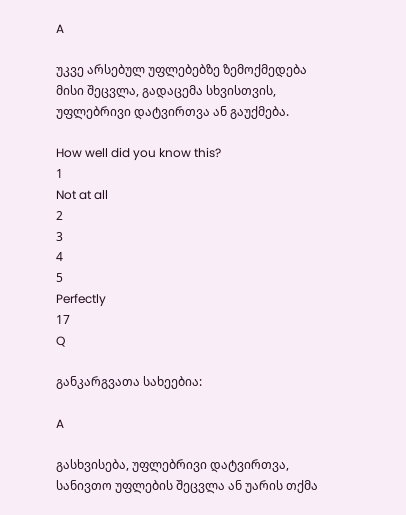A

უკვე არსებულ უფლებებზე ზემოქმედება მისი შეცვლა, გადაცემა სხვისთვის, უფლებრივი დატვირთვა ან გაუქმება.

How well did you know this?
1
Not at all
2
3
4
5
Perfectly
17
Q

განკარგვათა სახეებია:

A

გასხვისება, უფლებრივი დატვირთვა, სანივთო უფლების შეცვლა ან უარის თქმა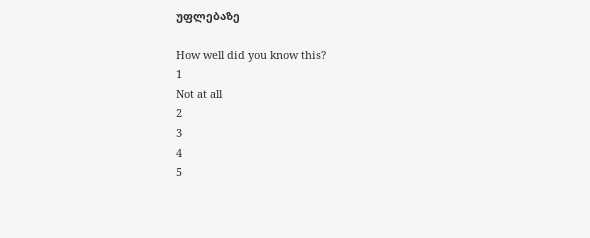უფლებაზე

How well did you know this?
1
Not at all
2
3
4
5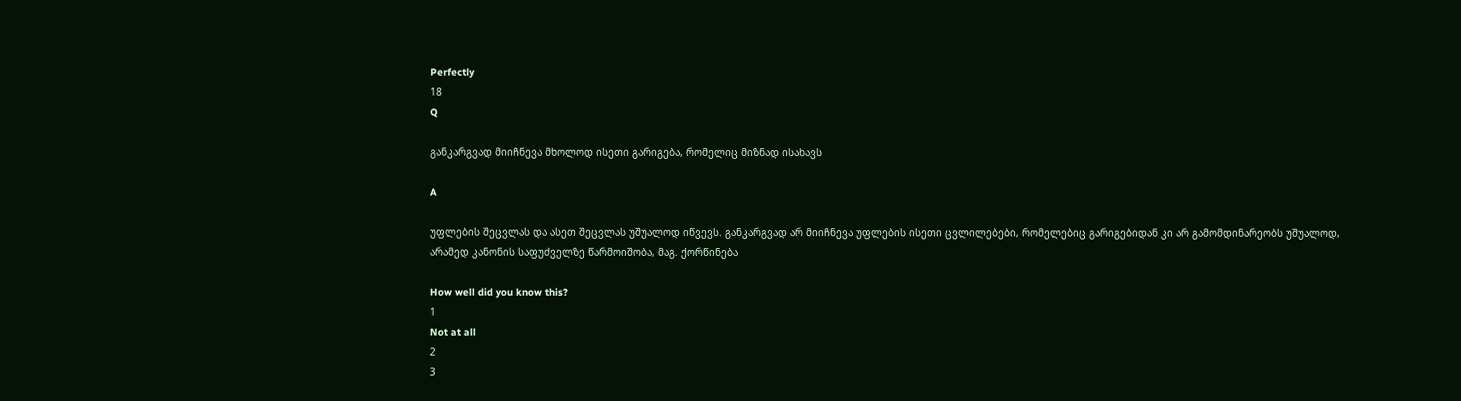Perfectly
18
Q

განკარგვად მიიჩნევა მხოლოდ ისეთი გარიგება, რომელიც მიზნად ისახავს

A

უფლების შეცვლას და ასეთ შეცვლას უშუალოდ იწვევს. განკარგვად არ მიიჩნევა უფლების ისეთი ცვლილებები, რომელებიც გარიგებიდან კი არ გამომდინარეობს უშუალოდ, არამედ კანონის საფუძველზე წარმოიშობა, მაგ. ქორწინება

How well did you know this?
1
Not at all
2
3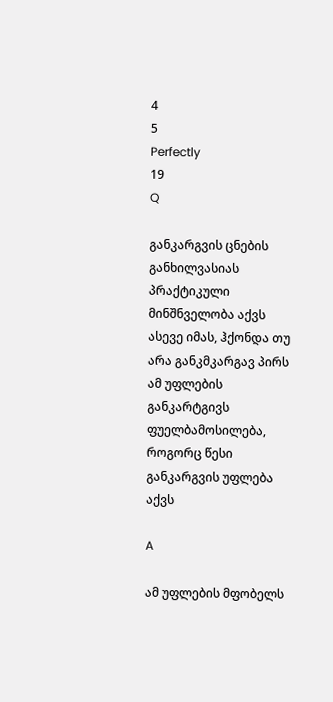4
5
Perfectly
19
Q

განკარგვის ცნების განხილვასიას პრაქტიკული მინშნველობა აქვს ასევე იმას, ჰქონდა თუ არა განკმკარგავ პირს ამ უფლების განკარტგივს ფუელბამოსილება, როგორც წესი განკარგვის უფლება აქვს

A

ამ უფლების მფობელს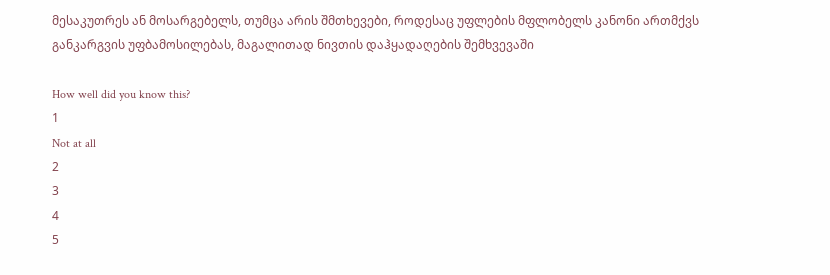მესაკუთრეს ან მოსარგებელს, თუმცა არის შმთხევები, როდესაც უფლების მფლობელს კანონი ართმქვს განკარგვის უფბამოსილებას, მაგალითად ნივთის დაჰყადაღების შემხვევაში

How well did you know this?
1
Not at all
2
3
4
5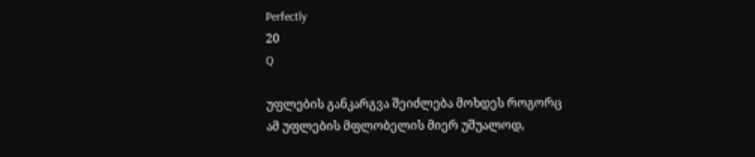Perfectly
20
Q

უფლების განკარგვა შეიძლება მოხდეს როგორც ამ უფლების მფლობელის მიერ უშუალოდ,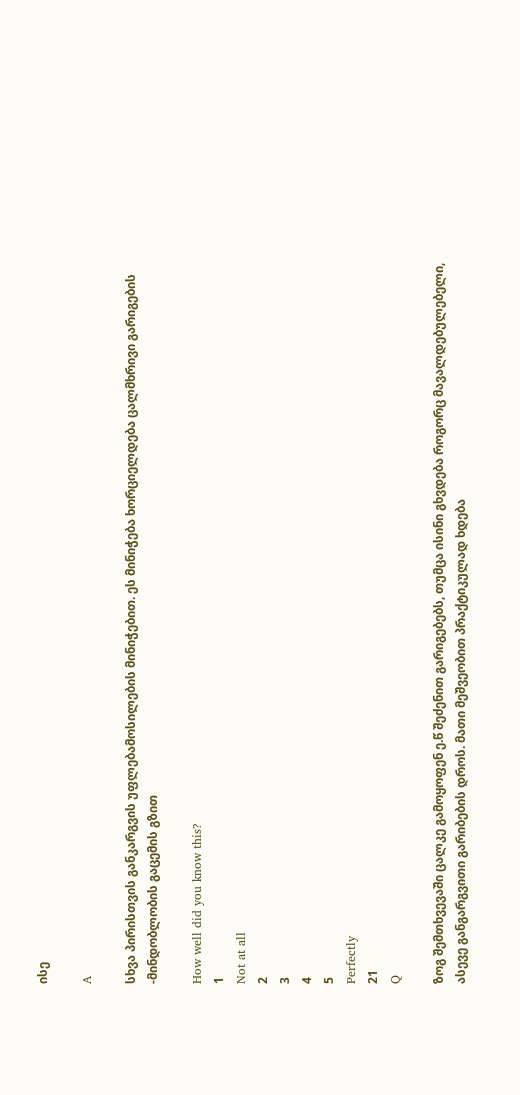ისე

A

სხვა პირისთვის განკარგვის უფლებამოსილების მინიჭებით. ეს მინიჭება ხორციელდება ცალმხრივი გარიგების -მინდობლობის გაცემის გზით

How well did you know this?
1
Not at all
2
3
4
5
Perfectly
21
Q

ზოგ შემთხვევაში ცალკე გამოყოფენ ე.წ შეძენით გარიგებებს, თუმცა ისინი გხვდება როგორც მავალდებულებელი, ასევე განგარგვითი გარიბების დროს. მათი მეშვეობით პრაქტიკულად ხდება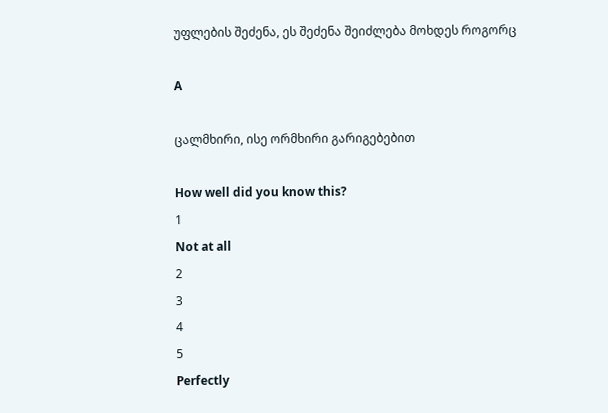უფლების შეძენა, ეს შეძენა შეიძლება მოხდეს როგორც

A

ცალმხირი, ისე ორმხირი გარიგებებით

How well did you know this?
1
Not at all
2
3
4
5
Perfectly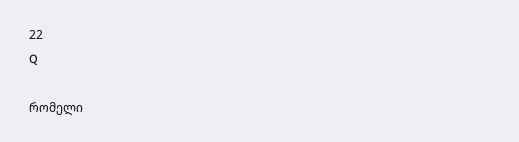22
Q

რომელი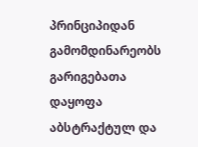პრინციპიდან გამომდინარეობს გარიგებათა დაყოფა აბსტრაქტულ და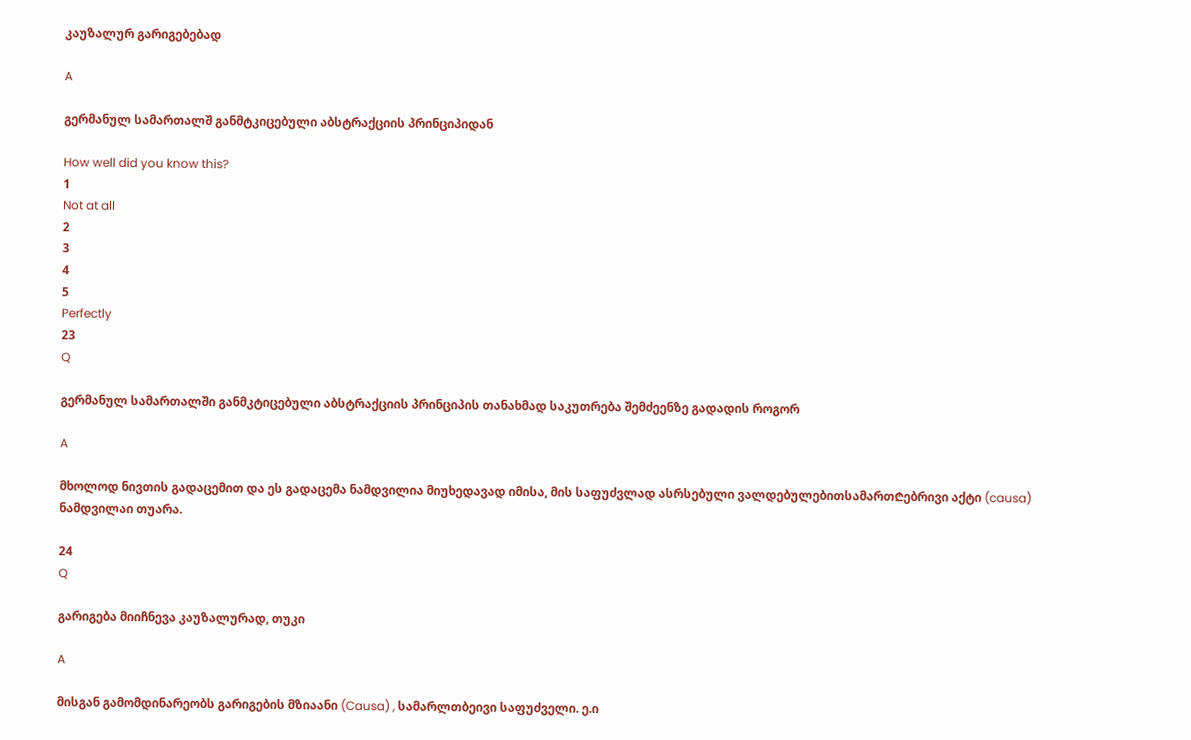კაუზალურ გარიგებებად

A

გერმანულ სამართალშ განმტკიცებული აბსტრაქციის პრინციპიდან

How well did you know this?
1
Not at all
2
3
4
5
Perfectly
23
Q

გერმანულ სამართალში განმკტიცებული აბსტრაქციის პრინციპის თანახმად საკუთრება შემძეენზე გადადის როგორ

A

მხოლოდ ნივთის გადაცემით და ეს გადაცემა ნამდვილია მიუხედავად იმისა, მის საფუძვლად ასრსებული ვალდებულებითსამართ₾ებრივი აქტი (causa) ნამდვილაი თუარა.

24
Q

გარიგება მიიჩნევა კაუზალურად, თუკი

A

მისგან გამომდინარეობს გარიგების მზიაანი (Causa) , სამარლთბეივი საფუძველი. ე.ი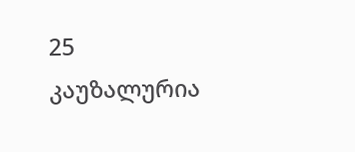25
კაუზალურია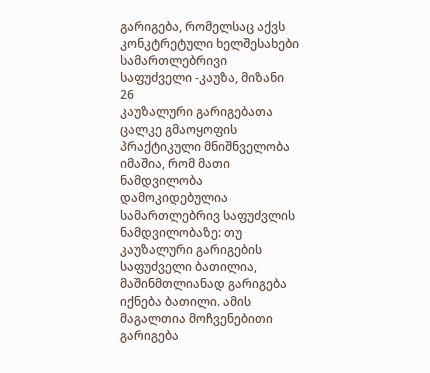გარიგება, რომელსაც აქვს
კონკტრეტული ხელშესახები სამართლებრივი საფუძველი -კაუზა, მიზანი
26
კაუზალური გარიგებათა ცალკე გმაოყოფის პრაქტიკული მნიშნველობა იმაშია, რომ მათი ნამდვილობა დამოკიდებულია
სამართლებრივ საფუძვლის ნამდვილობაზე: თუ კაუზალური გარიგების საფუძველი ბათილია, მაშინმთლიანად გარიგება იქნება ბათილი. ამის მაგალთია მოჩვენებითი გარიგება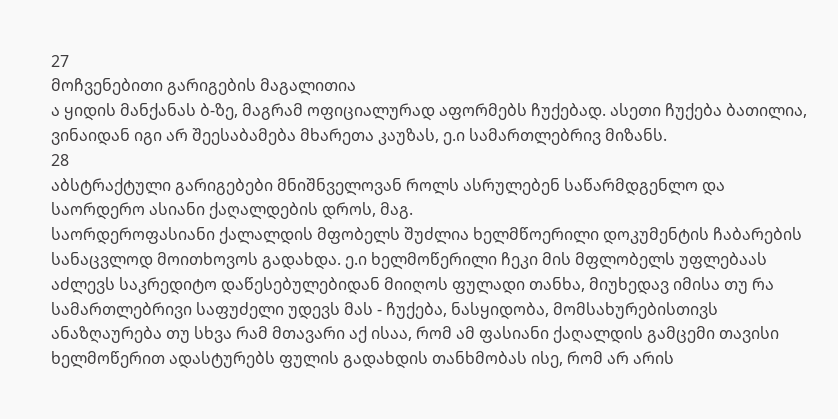27
მოჩვენებითი გარიგების მაგალითია
ა ყიდის მანქანას ბ-ზე, მაგრამ ოფიციალურად აფორმებს ჩუქებად. ასეთი ჩუქება ბათილია, ვინაიდან იგი არ შეესაბამება მხარეთა კაუზას, ე.ი სამართლებრივ მიზანს.
28
აბსტრაქტული გარიგებები მნიშნველოვან როლს ასრულებენ საწარმდგენლო და საორდერო ასიანი ქაღალდების დროს, მაგ.
საორდეროფასიანი ქალალდის მფობელს შუძლია ხელმწოერილი დოკუმენტის ჩაბარების სანაცვლოდ მოითხოვოს გადახდა. ე.ი ხელმოწერილი ჩეკი მის მფლობელს უფლებაას აძლევს საკრედიტო დაწესებულებიდან მიიღოს ფულადი თანხა, მიუხედავ იმისა თუ რა სამართლებრივი საფუძელი უდევს მას - ჩუქება, ნასყიდობა, მომსახურებისთივს ანაზღაურება თუ სხვა რამ მთავარი აქ ისაა, რომ ამ ფასიანი ქაღალდის გამცემი თავისი ხელმოწერით ადასტურებს ფულის გადახდის თანხმობას ისე, რომ არ არის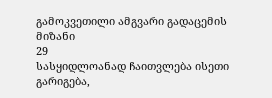გამოკვეთილი ამგვარი გადაცემის მიზანი
29
სასყიდლოანად ჩაითვლება ისეთი გარიგება,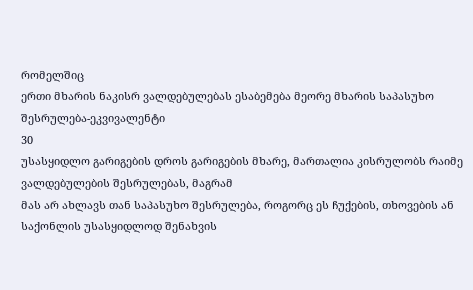რომელშიც
ერთი მხარის ნაკისრ ვალდებულებას ესაბემება მეორე მხარის საპასუხო შესრულება-ეკვივალენტი
30
უსასყიდლო გარიგების დროს გარიგების მხარე, მართალია კისრულობს რაიმე ვალდებულების შესრულებას, მაგრამ
მას არ ახლავს თან საპასუხო შესრულება, როგორც ეს ჩუქების, თხოვების ან საქონლის უსასყიდლოდ შენახვის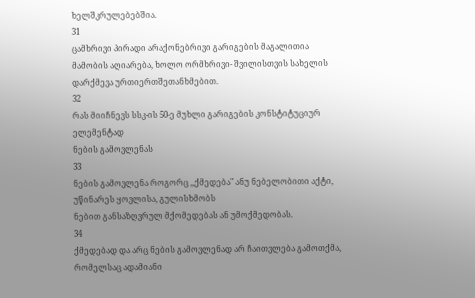ხელშკრულებებშია.
31
ცამხრივი პირადი არაქონებრივი გარიგების მაგალითია
მამობის აღიარება, ხოლო ორმხრივი- შვილისთვის სახელის დარქმევა ურთიერთშეთანხმებით.
32
რას მიიჩნევს სსკ-ის 50-ე მუხლი გარიგების კონსტიტუციურ ელემენტად
ნების გამოვლენას
33
ნების გამოვლენა როგორც ,,ქმედება" ანუ ნებელობითი აქტი, უწინარეს ყოვლისა, გულისხმობს
ნებით განსაზღვრულ მქომედებას ან უმოქმედობას.
34
ქმედებად და არც ნების გამოვლენად არ ჩაითვლება გამოთქმა, რომელსაც ადამიანი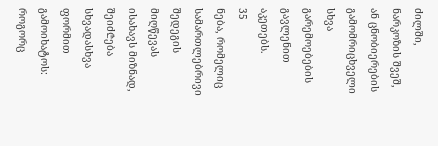ძილში, ნარკოზის შვეშ, ან ცნობიერების გამომრიცხველი სხვა გარემოებების გავლენით აკეთებს.
35
ნება, რომელიც სამართლებრივი შედეგის მიღწევას ისახავს მიზნად, შეიძ₾ება სხვადასხვა ფორმით გამოიხატოს:
როგორც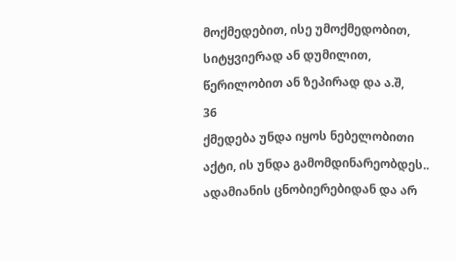მოქმედებით, ისე უმოქმედობით, სიტყვიერად ან დუმილით, წერილობით ან ზეპირად და ა.შ,
36
ქმედება უნდა იყოს ნებელობითი აქტი, ის უნდა გამომდინარეობდეს..
ადამიანის ცნობიერებიდან და არ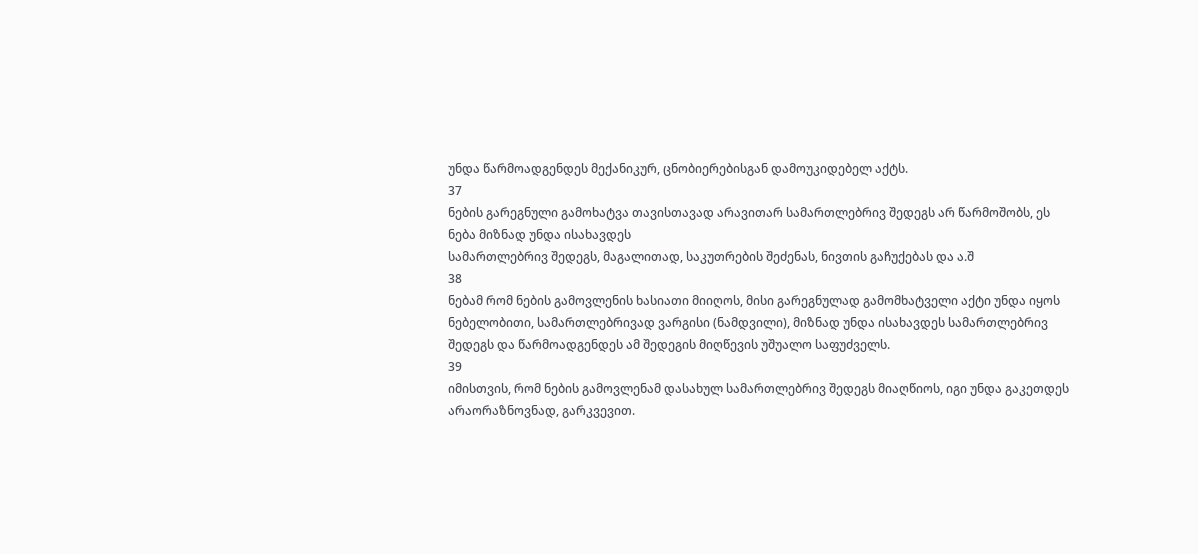უნდა წარმოადგენდეს მექანიკურ, ცნობიერებისგან დამოუკიდებელ აქტს.
37
ნების გარეგნული გამოხატვა თავისთავად არავითარ სამართლებრივ შედეგს არ წარმოშობს, ეს ნება მიზნად უნდა ისახავდეს
სამართლებრივ შედეგს, მაგალითად, საკუთრების შეძენას, ნივთის გაჩუქებას და ა.შ
38
ნებამ რომ ნების გამოვლენის ხასიათი მიიღოს, მისი გარეგნულად გამომხატველი აქტი უნდა იყოს
ნებელობითი, სამართლებრივად ვარგისი (ნამდვილი), მიზნად უნდა ისახავდეს სამართლებრივ შედეგს და წარმოადგენდეს ამ შედეგის მიღწევის უშუალო საფუძველს.
39
იმისთვის, რომ ნების გამოვლენამ დასახულ სამართლებრივ შედეგს მიაღწიოს, იგი უნდა გაკეთდეს
არაორაზნოვნად, გარკვევით.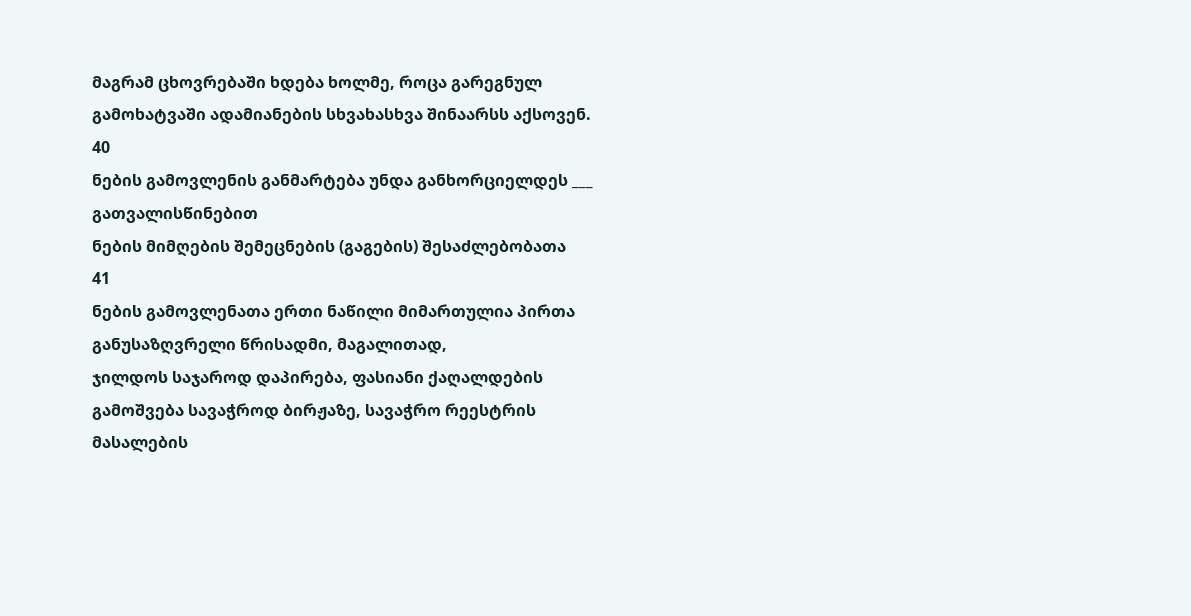მაგრამ ცხოვრებაში ხდება ხოლმე, როცა გარეგნულ გამოხატვაში ადამიანების სხვახასხვა შინაარსს აქსოვენ.
40
ნების გამოვლენის განმარტება უნდა განხორციელდეს ___ გათვალისწინებით
ნების მიმღების შემეცნების (გაგების) შესაძლებობათა
41
ნების გამოვლენათა ერთი ნაწილი მიმართულია პირთა განუსაზღვრელი წრისადმი, მაგალითად,
ჯილდოს საჯაროდ დაპირება, ფასიანი ქაღალდების გამოშვება სავაჭროდ ბირჟაზე, სავაჭრო რეესტრის მასალების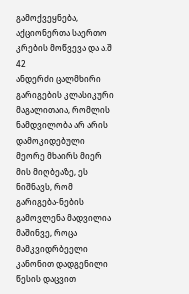გამოქვეყნება, აქციონერთა საერთო კრების მოწვევა და ა.შ
42
ანდერძი ცალმხირი გარიგების კლასიკური მაგალითაია, რომლის ნამდვილობა არ არის დამოკიდებული მეორე მხაირს მიერ მის მიღბეაზე, ეს ნიშნავს, რომ
გარიგება-ნების გამოვლენა მადვილია მაშინვე, როცა მამკვიდრბეელი კანონით დადგენილი წესის დაცვით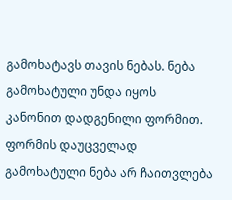გამოხატავს თავის ნებას. ნება გამოხატული უნდა იყოს კანონით დადგენილი ფორმით. ფორმის დაუცველად გამოხატული ნება არ ჩაითვლება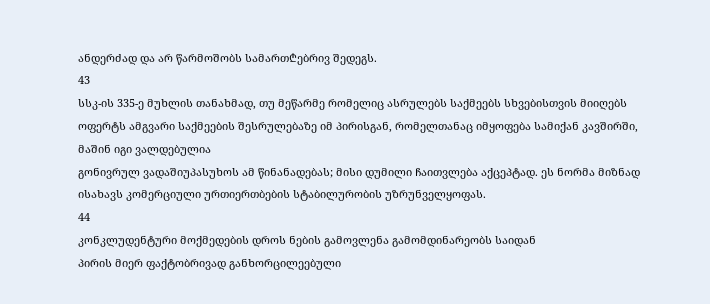ანდერძად და არ წარმოშობს სამართ₾ებრივ შედეგს.
43
სსკ-ის 335-ე მუხლის თანახმად, თუ მეწარმე რომელიც ასრულებს საქმეებს სხვებისთვის მიიღებს ოფერტს ამგვარი საქმეების შესრულებაზე იმ პირისგან, რომელთანაც იმყოფება სამიქან კავშირში, მაშინ იგი ვალდებულია
გონივრულ ვადაშიუპასუხოს ამ წინანადებას; მისი დუმილი ჩაითვლება აქცეპტად. ეს ნორმა მიზნად ისახავს კომერციული ურთიერთბების სტაბილურობის უზრუნველყოფას.
44
კონკლუდენტური მოქმედების დროს ნების გამოვლენა გამომდინარეობს საიდან
პირის მიერ ფაქტობრივად განხორცილეებული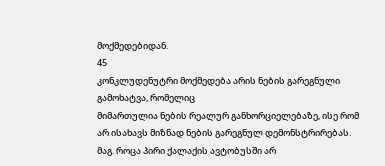მოქმედებიდან.
45
კონკლუდენუტრი მოქმედება არის ნების გარეგნული გამოხატვა, რომელიც
მიმართულია ნების რეალურ განხორციელებაზე, ისე რომ არ ისახავს მიზნად ნების გარეგნულ დემონსტრირებას. მაგ. როცა პირი ქალაქის ავტობუსში არ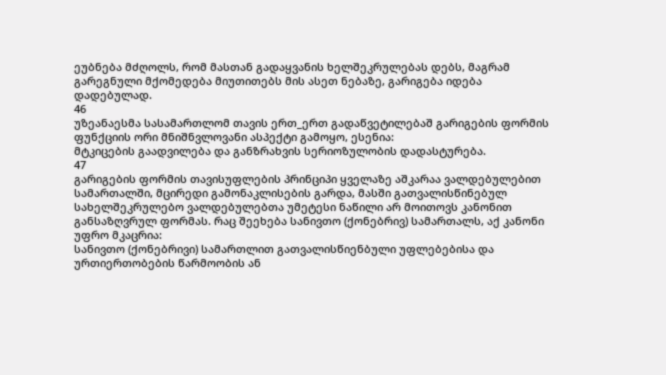ეუბნება მძღოლს, რომ მასთან გადაყვანის ხელშეკრულებას დებს, მაგრამ გარეგნული მქომედება მიუთითებს მის ასეთ ნებაზე, გარიგება იდება დადებულად.
46
უზეანაესმა სასამართლომ თავის ერთ_ერთ გადაწვეტილებაშ გარიგების ფორმის ფუნქციის ორი მნიშნვლოვანი ასპექტი გამოყო, ესენია:
მტკიცების გაადვილება და განზრახვის სერიოზულობის დადასტურება.
47
გარიგების ფორმის თავისუფლების პრინციპი ყველაზე აშკარაა ვალდებულებით სამართალში, მცირედი გამონაკლისების გარდა, მასში გათვალისწინებულ სახელშეკრულებო ვალდებულებთა უმეტესი ნაწილი არ მოითოვს კანონით განსაზღვრულ ფორმას. რაც შეეხება სანივთო (ქონებრივ) სამართალს, აქ კანონი უფრო მკაცრია:
სანივთო (ქონებრივი) სამართლით გათვალისწიენბული უფლებებისა და ურთიერთობების წარმოობის ან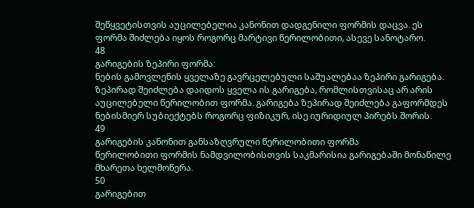შეწყვეტისთვის აუცილებელია კანონით დადგენილი ფორმის დაცვა. ეს ფორმა შიძლება იყოს როგორც მარტივი წერილობითი, ასევე სანოტარო.
48
გარიგების ზეპირი ფორმა:
ნების გამოვლენის ყველაზე გავრცელებული საშუალებაა ზეპირი გარიგება. ზეპირად შეიძლება დაიდოს ყველა ის გარიგება, რომლისთვისაც არ არის აუცილებელი წერილობით ფორმა. გარიგება ზეპირად შეიძლება გაფორმდეს ნებისმიერ სუბიექტებს როგორც ფიზიკურ, ისე იურიდიულ პირებს შორის.
49
გარიგების კანონით განსაზღვრული წერილობითი ფორმა
წერილობითი ფორმის ნამდვილობისთვის საკმარისია გარიგებაში მონაწილე მხარეთა ხელმოწერა.
50
გარიგებით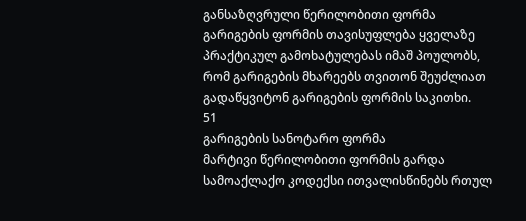განსაზღვრული წერილობითი ფორმა
გარიგების ფორმის თავისუფლება ყველაზე პრაქტიკულ გამოხატულებას იმაშ პოულობს, რომ გარიგების მხარეებს თვითონ შეუძლიათ გადაწყვიტონ გარიგების ფორმის საკითხი.
51
გარიგების სანოტარო ფორმა
მარტივი წერილობითი ფორმის გარდა სამოაქლაქო კოდექსი ითვალისწინებს რთულ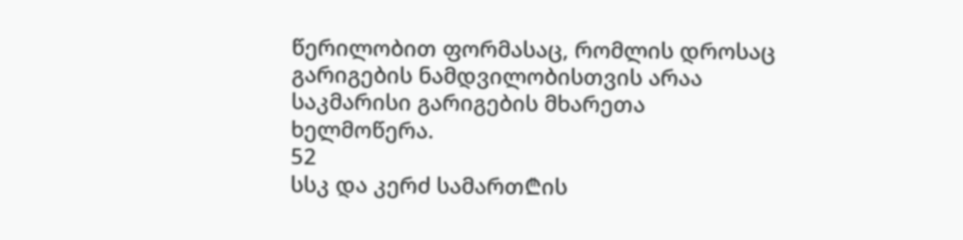წერილობით ფორმასაც, რომლის დროსაც გარიგების ნამდვილობისთვის არაა საკმარისი გარიგების მხარეთა ხელმოწერა.
52
სსკ და კერძ სამართ₾ის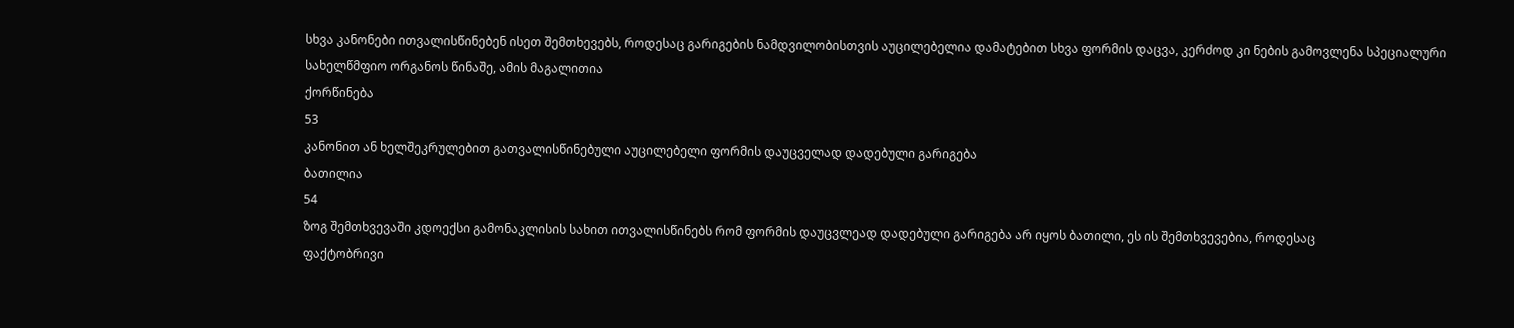სხვა კანონები ითვალისწინებენ ისეთ შემთხევებს, როდესაც გარიგების ნამდვილობისთვის აუცილებელია დამატებით სხვა ფორმის დაცვა, კერძოდ კი ნების გამოვლენა სპეციალური სახელწმფიო ორგანოს წინაშე, ამის მაგალითია
ქორწინება
53
კანონით ან ხელშეკრულებით გათვალისწინებული აუცილებელი ფორმის დაუცველად დადებული გარიგება
ბათილია
54
ზოგ შემთხვევაში კდოექსი გამონაკლისის სახით ითვალისწინებს რომ ფორმის დაუცვლეად დადებული გარიგება არ იყოს ბათილი, ეს ის შემთხვევებია, როდესაც
ფაქტობრივი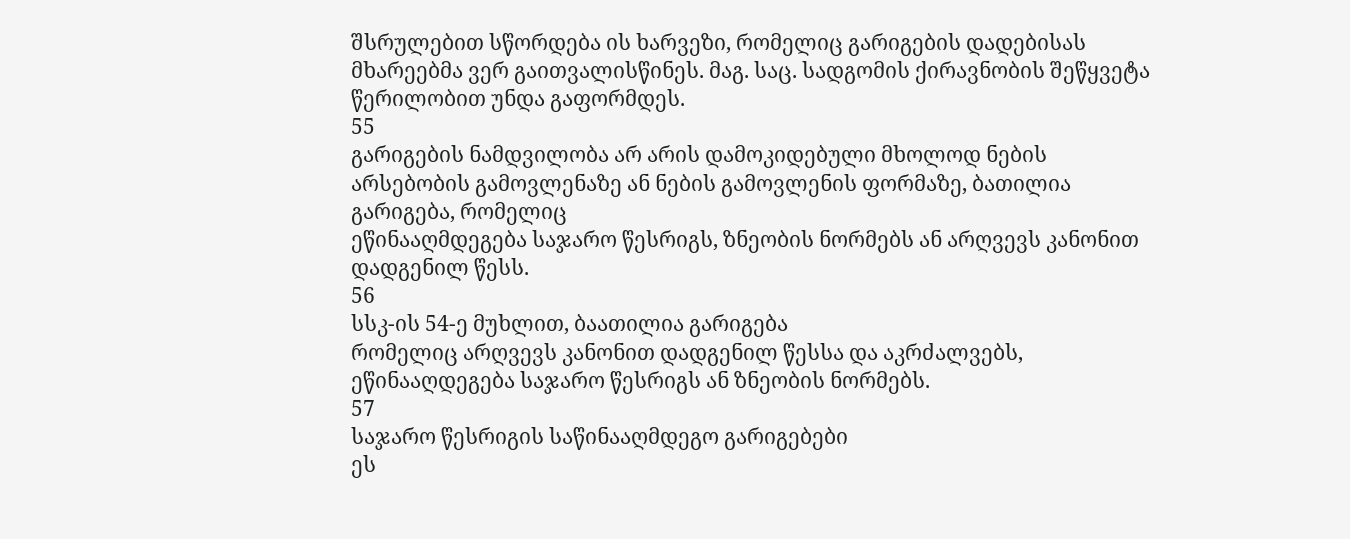შსრულებით სწორდება ის ხარვეზი, რომელიც გარიგების დადებისას მხარეებმა ვერ გაითვალისწინეს. მაგ. საც. სადგომის ქირავნობის შეწყვეტა წერილობით უნდა გაფორმდეს.
55
გარიგების ნამდვილობა არ არის დამოკიდებული მხოლოდ ნების არსებობის გამოვლენაზე ან ნების გამოვლენის ფორმაზე, ბათილია გარიგება, რომელიც
ეწინააღმდეგება საჯარო წესრიგს, ზნეობის ნორმებს ან არღვევს კანონით დადგენილ წესს.
56
სსკ-ის 54-ე მუხლით, ბაათილია გარიგება
რომელიც არღვევს კანონით დადგენილ წესსა და აკრძალვებს, ეწინააღდეგება საჯარო წესრიგს ან ზნეობის ნორმებს.
57
საჯარო წესრიგის საწინააღმდეგო გარიგებები
ეს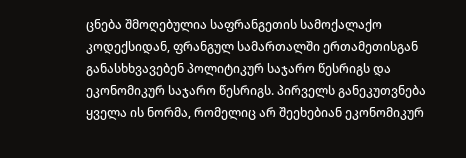ცნება შმოღებულია საფრანგეთის სამოქალაქო კოდექსიდან, ფრანგულ სამართალში ერთამეთისგან განასხხვავებენ პოლიტიკურ საჯარო წესრიგს და ეკონომიკურ საჯარო წესრიგს. პირველს განეკუთვნება ყველა ის ნორმა, რომელიც არ შეეხებიან ეკონომიკურ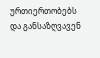ურთიერთობებს და განსაზღვავენ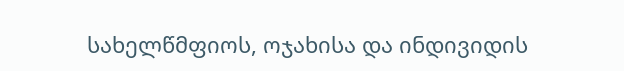სახელწმფიოს, ოჯახისა და ინდივიდის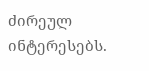ძირეულ ინტერესებს.